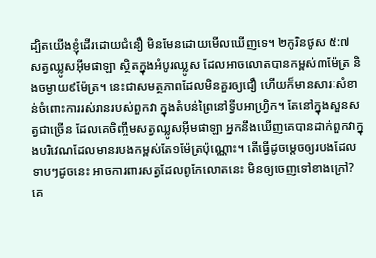ដ្បិតយើងខ្ញុំដើរដោយជំនឿ មិនមែនដោយមើលឃើញទេ។ ២កូរិនថូស ៥:៧
សត្វឈ្លូសអ៊ីមផាឡា ស្ថិតក្នុងអំបូរឈ្លូស ដែលអាចលោតបានកម្ពស់៣ម៉ែត្រ និងចម្ងាយ៩ម៉ែត្រ។ នេះជាសមត្ថភាពដែលមិនគួរឲ្យជឿ ហើយក៏មានសារៈសំខាន់ចំពោះការរស់រានរបស់ពួកវា ក្នុងតំបន់ព្រៃនៅទ្វីបអាហ្វ្រិក។ តែនៅក្នុងសួនសត្វជាច្រើន ដែលគេចិញ្ចឹមសត្វឈ្លូសអ៊ីមផាឡា អ្នកនឹងឃើញគេបានដាក់ពួកវាក្នុងបរិវេណដែលមានរបងកម្ពស់តែ១ម៉ែត្រប៉ុណ្ណោះ។ តើធ្វើដូចម្តេចឲ្យរបងដែលទាបៗដូចនេះ អាចការពារសត្វដែលពូកែលោតនេះ មិនឲ្យចេញទៅខាងក្រៅ? គេ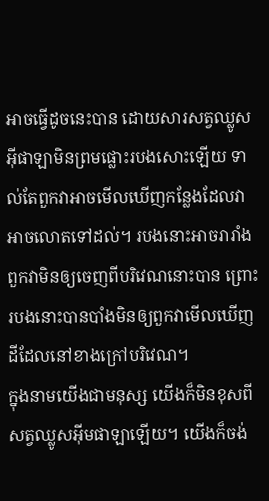អាចធ្វើដូចនេះបាន ដោយសារសត្វឈ្លូសអ៊ីផាឡាមិនព្រមផ្លោះរបងសោះឡើយ ទាល់តែពួកវាអាចមើលឃើញកន្លែងដែលវាអាចលោតទៅដល់។ របងនោះអាចរារាំងពួកវាមិនឲ្យចេញពីបរិវេណនោះបាន ព្រោះរបងនោះបានបាំងមិនឲ្យពួកវាមើលឃើញ ដីដែលនៅខាងក្រៅបរិវេណ។
ក្នុងនាមយើងជាមនុស្ស យើងក៏មិនខុសពីសត្វឈ្លូសអ៊ីមផាឡាឡើយ។ យើងក៏ចង់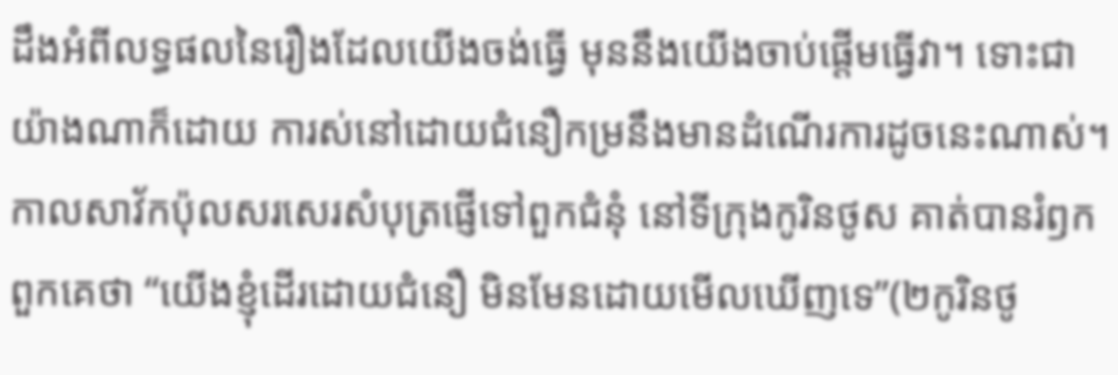ដឹងអំពីលទ្ធផលនៃរឿងដែលយើងចង់ធ្វើ មុននឹងយើងចាប់ផ្តើមធ្វើវា។ ទោះជាយ៉ាងណាក៏ដោយ ការស់នៅដោយជំនឿកម្រនឹងមានដំណើរការដូចនេះណាស់។ កាលសាវ័កប៉ុលសរសេរសំបុត្រផ្ញើទៅពួកជំនុំ នៅទីក្រុងកូរិនថូស គាត់បានរំឭកពួកគេថា “យើងខ្ញុំដើរដោយជំនឿ មិនមែនដោយមើលឃើញទេ”(២កូរិនថូ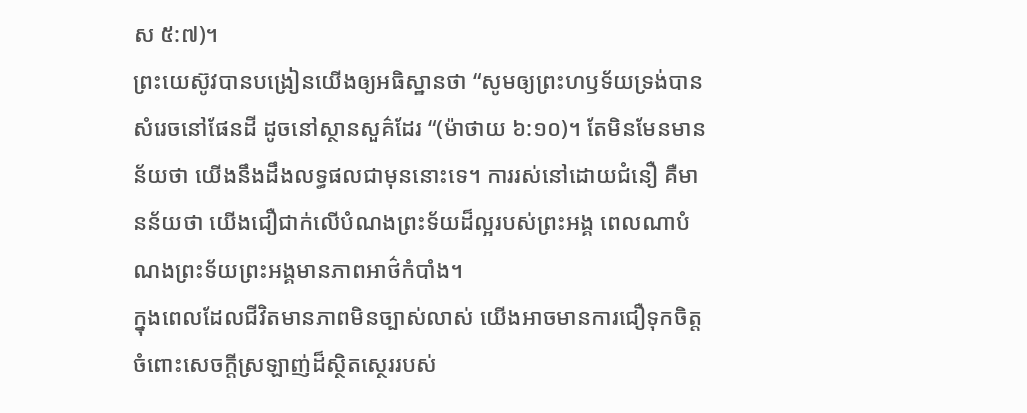ស ៥:៧)។
ព្រះយេស៊ូវបានបង្រៀនយើងឲ្យអធិស្ឋានថា “សូមឲ្យព្រះហឫទ័យទ្រង់បានសំរេចនៅផែនដី ដូចនៅស្ថានសួគ៌ដែរ “(ម៉ាថាយ ៦:១០)។ តែមិនមែនមានន័យថា យើងនឹងដឹងលទ្ធផលជាមុននោះទេ។ ការរស់នៅដោយជំនឿ គឺមានន័យថា យើងជឿជាក់លើបំណងព្រះទ័យដ៏ល្អរបស់ព្រះអង្គ ពេលណាបំណងព្រះទ័យព្រះអង្គមានភាពអាថ៌កំបាំង។
ក្នុងពេលដែលជីវិតមានភាពមិនច្បាស់លាស់ យើងអាចមានការជឿទុកចិត្តចំពោះសេចក្តីស្រឡាញ់ដ៏ស្ថិតស្ថេររបស់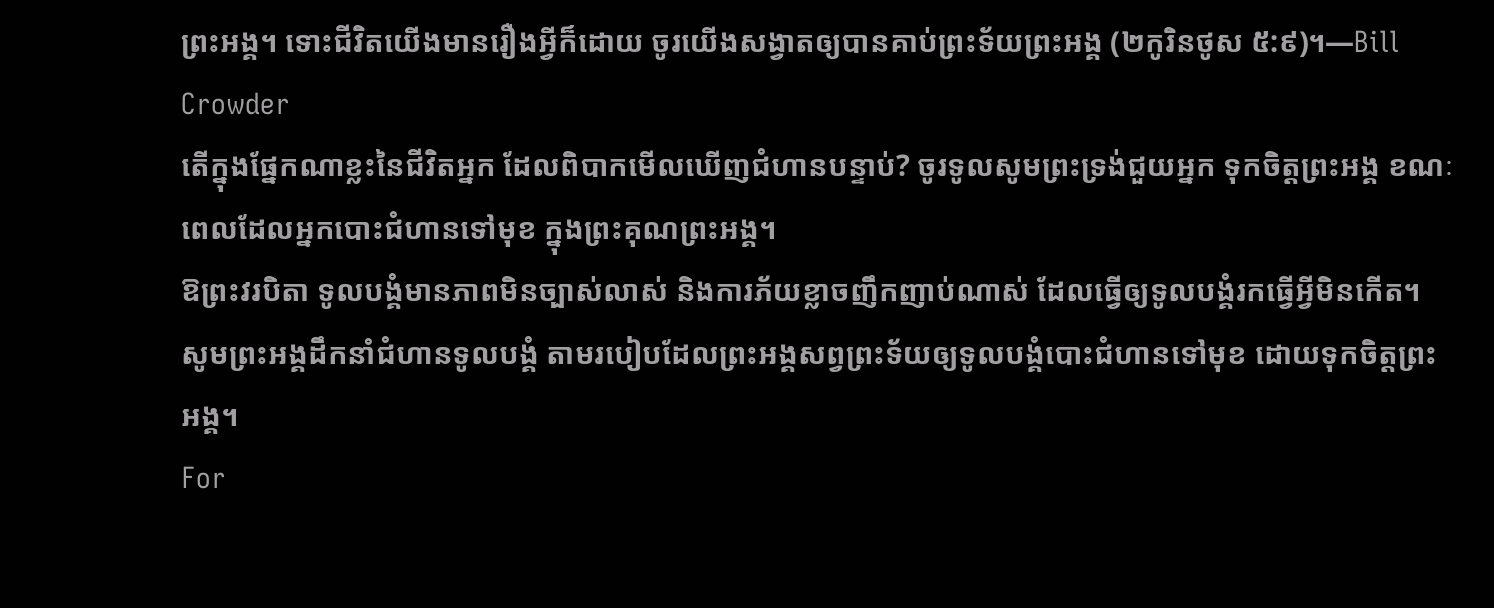ព្រះអង្គ។ ទោះជីវិតយើងមានរឿងអ្វីក៏ដោយ ចូរយើងសង្វាតឲ្យបានគាប់ព្រះទ័យព្រះអង្គ (២កូរិនថូស ៥:៩)។—Bill Crowder
តើក្នុងផ្នែកណាខ្លះនៃជីវិតអ្នក ដែលពិបាកមើលឃើញជំហានបន្ទាប់? ចូរទូលសូមព្រះទ្រង់ជួយអ្នក ទុកចិត្តព្រះអង្គ ខណៈពេលដែលអ្នកបោះជំហានទៅមុខ ក្នុងព្រះគុណព្រះអង្គ។
ឱព្រះវរបិតា ទូលបង្គំមានភាពមិនច្បាស់លាស់ និងការភ័យខ្លាចញឹកញាប់ណាស់ ដែលធ្វើឲ្យទូលបង្គំរកធ្វើអ្វីមិនកើត។ សូមព្រះអង្គដឹកនាំជំហានទូលបង្គំ តាមរបៀបដែលព្រះអង្គសព្វព្រះទ័យឲ្យទូលបង្គំបោះជំហានទៅមុខ ដោយទុកចិត្តព្រះអង្គ។
For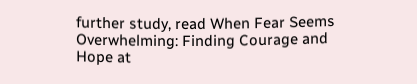further study, read When Fear Seems Overwhelming: Finding Courage and Hope at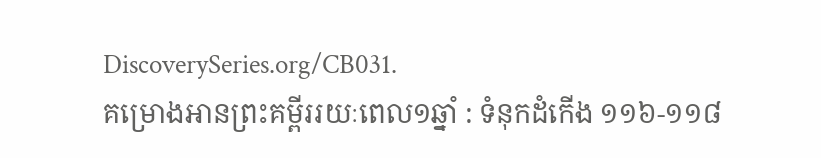DiscoverySeries.org/CB031.
គម្រោងអានព្រះគម្ពីររយៈពេល១ឆ្នាំ : ទំនុកដំកើង ១១៦-១១៨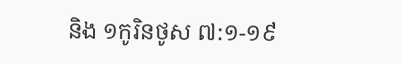និង ១កូរិនថូស ៧:១-១៩